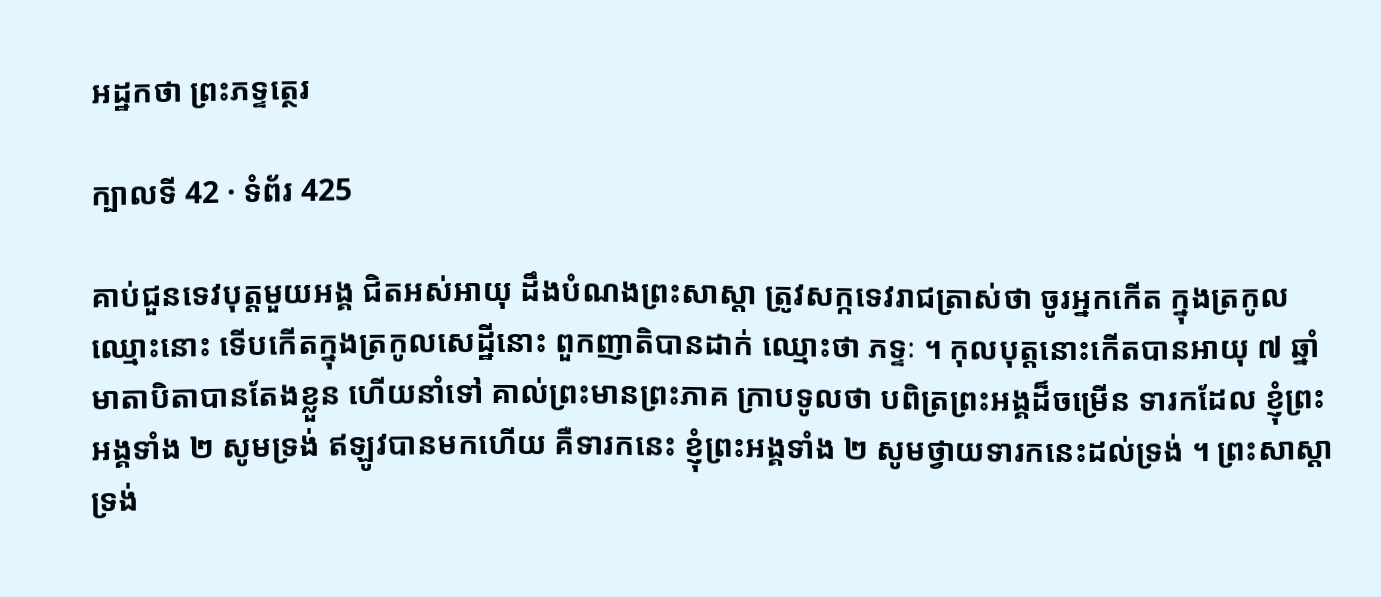អដ្ឋកថា ព្រះភទ្ទត្ថេរ

ក្បាលទី 42 · ទំព័រ 425

គាប់ជួនទេវបុត្តមួយអង្គ ជិតអស់អាយុ ដឹងបំណងព្រះសាស្តា ត្រូវសក្កទេវរាជត្រាស់ថា ចូរអ្នកកើត ក្នុងត្រកូលឈ្មោះនោះ ទើបកើតក្នុងត្រកូលសេដ្ឋីនោះ ពួកញាតិបានដាក់ ឈ្មោះថា ភទ្ទៈ ។ កុលបុត្តនោះកើតបានអាយុ ៧ ឆ្នាំ មាតាបិតាបានតែងខ្លួន ហើយនាំទៅ គាល់ព្រះមានព្រះភាគ ក្រាបទូលថា បពិត្រព្រះអង្គដ៏ចម្រើន ទារកដែល ខ្ញុំព្រះអង្គទាំង ២ សូមទ្រង់ ឥឡូវបានមកហើយ គឺទារកនេះ ខ្ញុំព្រះអង្គទាំង ២ សូមថ្វាយទារកនេះដល់ទ្រង់ ។ ព្រះសាស្តាទ្រង់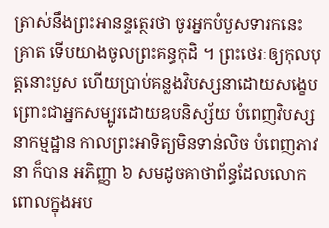ត្រាស់នឹងព្រះអានន្ទត្ថេរថា ចូរអ្នកបំបួសទារកនេះ គ្រាត ទើបយាងចូលព្រះគន្ធកុដិ ។ ព្រះថេរៈឲ្យកុលបុត្តនោះបួស ហើយប្រាប់គន្លងវិបស្សនាដោយសង្ខេប ព្រោះជាអ្នកសម្បូរដោយឧបនិស្ស័យ បំពេញវិបស្សនាកម្មដ្ឋាន កាលព្រះអាទិត្យមិនទាន់លិច បំពេញភាវនា ក៏បាន អភិញ្ញា ៦ សមដូចគាថាព័ន្ធដែលលោកពោលក្នុងអប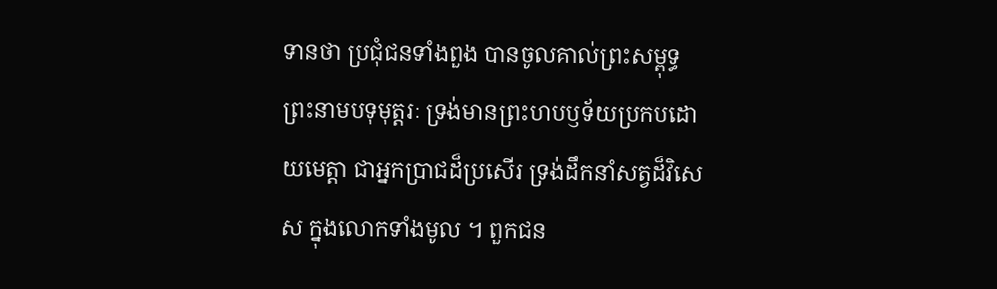ទានថា ប្រជុំជនទាំងពួង បានចូលគាល់ព្រះសម្ពុទ្ធ ព្រះនាមបទុមុត្តរៈ ទ្រង់មានព្រះហបឫទ័យប្រកបដោយមេត្តា ជាអ្នកប្រាជដ៏ប្រសើរ ទ្រង់ដឹកនាំសត្វដ៏វិសេស ក្នុងលោកទាំងមូល ។ ពួកជន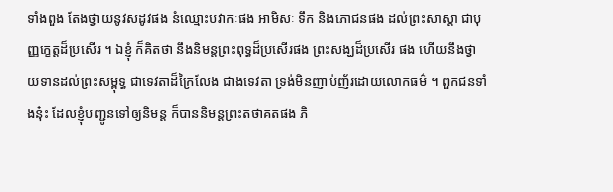ទាំងពួង តែងថ្វាយនូវសដូវផង នំឈ្មោះបវាកៈផង អាមិសៈ ទឹក និងភោជនផង ដល់ព្រះសាស្តា ជាបុញ្ញក្ខេត្តដ៏ប្រសើរ ។ ឯខ្ញុំ ក៏គិតថា នឹងនិមន្តព្រះពុទ្ធដ៏ប្រសើរផង ព្រះសង្ឃដ៏ប្រសើរ ផង ហើយនឹងថ្វាយទានដល់ព្រះសម្ពុទ្ធ ជាទេវតាដ៏ក្រៃលែង ជាងទេវតា ទ្រង់មិនញាប់ញ័រដោយលោកធម៌ ។ ពួកជនទាំងនុ៎ះ ដែលខ្ញុំបញ្ជូនទៅឲ្យនិមន្ត ក៏បាននិមន្តព្រះតថាគតផង ភិ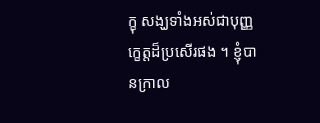ក្ខុ សង្ឃទាំងអស់ជាបុញ្ញក្ខេត្តដ៏ប្រសើរផង ។ ខ្ញុំបានក្រាល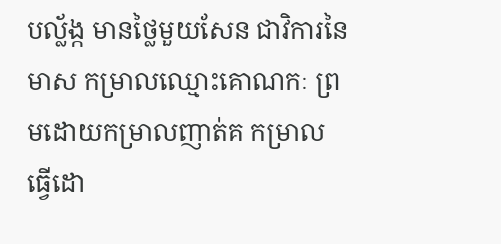បល័្លង្ក មានថ្លៃមួយសែន ជាវិការនៃមាស កម្រាលឈ្មោះគោណកៈ ព្រមដោយកម្រាលញាត់គ កម្រាលធ្វើដោ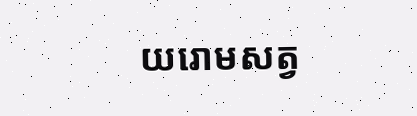យរោមសត្វ